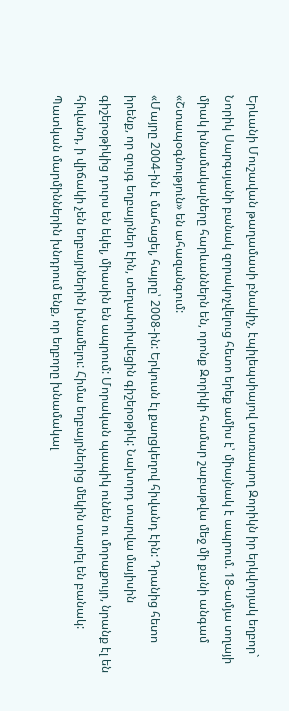Երևանի Մուշավան թաղամասի բնակիչ, էպիլեպսիայով տառապող Զորիկն իր երկվորյակ եղբոր` Նորիկ Սարգսյանի բանակ զորակոչվելուց հետո երեք ամիս է՝ միայնակ է ապրում. 18-ամյա տղայի միակ խնամակալները հարևաններն են, որոնք Զորիկի համար շաբաթվա մեջ մի քանի անգամ «Շտապօգնություն» են ահազանգում:
«Մայրը 2004-ին է մահացել, հայրը՝ 2008-ին: Երկուսն էլ քաղցկեղով հիվանդ էին: Դրանից հետո իրենք, որ զույգ եղբայրներ էին, տեղափոխվեցին գիշերօթիկ: Նախորդ տարվա մայիսին գիշերօթիկից դուրս են եկել, միասին են ապրում: Մորական պապիկ ունեն ու մորաքույր, նրանք էլ են հիվանդ, ի վիճակի չեն եղբայրներին խնամելու: Հիմա եղբայրներից մեկին տարել են բանակ: Պատկան մարմիններին խնդրում ենք, որ եղբորը խնամակալ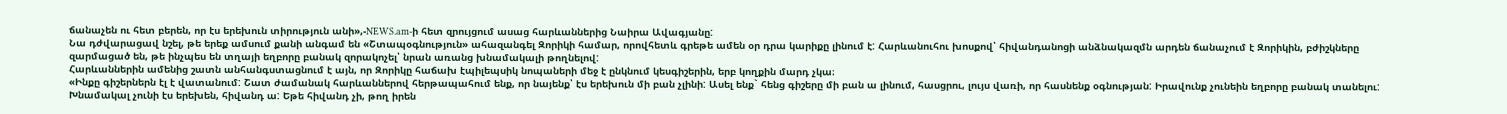ճանաչեն ու հետ բերեն, որ էս երեխուն տիրություն անի»,-NEWS.am-ի հետ զրույցում ասաց հարևաններից Նաիրա Ավագյանը:
Նա դժվարացավ նշել, թե երեք ամսում քանի անգամ են «Շտապօգնություն» ահազանգել Զորիկի համար, որովհետև գրեթե ամեն օր դրա կարիքը լինում է: Հարևանուհու խոսքով՝ հիվանդանոցի անձնակազմն արդեն ճանաչում է Զորիկին, բժիշկները զարմացած են, թե ինչպես են տղայի եղբորը բանակ զորակոչել՝ նրան առանց խնամակալի թողնելով:
Հարևաններին ամենից շատն անհանգստացնում է այն, որ Զորիկը հաճախ էպիլեպսիկ նոպաների մեջ է ընկնում կեսգիշերին, երբ կողքին մարդ չկա։
«Ինքը գիշերներն էլ է վատանում: Շատ ժամանակ հարևաններով հերթապահում ենք, որ նայենք՝ էս երեխուն մի բան չլինի: Ասել ենք` հենց գիշերը մի բան ա լինում, հասցրու, լույս վառի, որ հասնենք օգնության: Իրավունք չունեին եղբորը բանակ տանելու: Խնամակալ չունի էս երեխեն, հիվանդ ա: Եթե հիվանդ չի, թող իրեն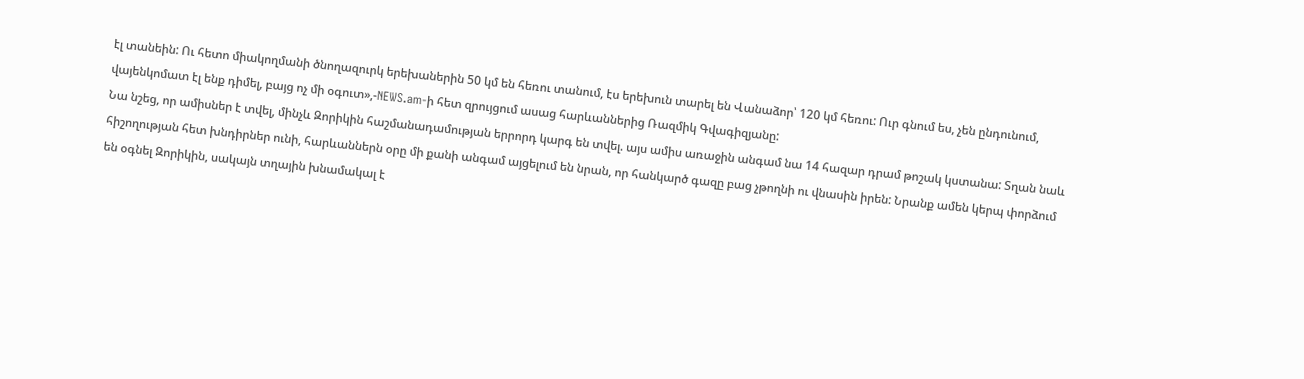էլ տանեին: Ու հետո միակողմանի ծնողազուրկ երեխաներին 50 կմ են հեռու տանում, էս երեխուն տարել են Վանաձոր՝ 120 կմ հեռու: Ուր գնում ես, չեն ընդունում, վայենկոմատ էլ ենք դիմել, բայց ոչ մի օգուտ»,-NEWS.am-ի հետ զրույցում ասաց հարևաններից Ռազմիկ Գվագիզյանը:
Նա նշեց, որ ամիսներ է տվել, մինչև Զորիկին հաշմանադամության երրորդ կարգ են տվել. այս ամիս առաջին անգամ նա 14 հազար դրամ թոշակ կստանա: Տղան նաև հիշողության հետ խնդիրներ ունի, հարևաններն օրը մի քանի անգամ այցելում են նրան, որ հանկարծ գազը բաց չթողնի ու վնասին իրեն: Նրանք ամեն կերպ փորձում են օգնել Զորիկին, սակայն տղային խնամակալ է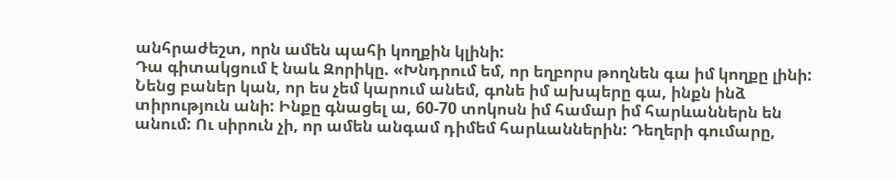անհրաժեշտ, որն ամեն պահի կողքին կլինի:
Դա գիտակցում է նաև Զորիկը. «Խնդրում եմ, որ եղբորս թողնեն գա իմ կողքը լինի: Նենց բաներ կան, որ ես չեմ կարում անեմ, գոնե իմ ախպերը գա, ինքն ինձ տիրություն անի: Ինքը գնացել ա, 60-70 տոկոսն իմ համար իմ հարևաններն են անում: Ու սիրուն չի, որ ամեն անգամ դիմեմ հարևաններին: Դեղերի գումարը,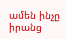ամեն ինչը իրանց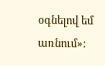օգնելով եմ առնում»: